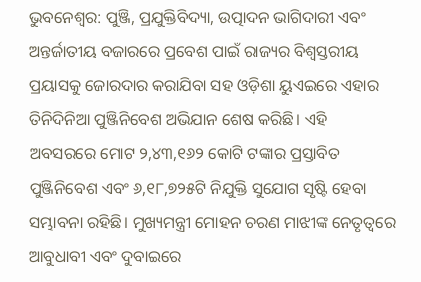ଭୁବନେଶ୍ୱର: ପୁଞ୍ଜି, ପ୍ରଯୁକ୍ତିବିଦ୍ୟା, ଉତ୍ପାଦନ ଭାଗିଦାରୀ ଏବଂ ଅନ୍ତର୍ଜାତୀୟ ବଜାରରେ ପ୍ରବେଶ ପାଇଁ ରାଜ୍ୟର ବିଶ୍ୱସ୍ତରୀୟ ପ୍ରୟାସକୁ ଜୋରଦାର କରାଯିବା ସହ ଓଡ଼ିଶା ୟୁଏଇରେ ଏହାର ତିନିଦିନିଆ ପୁଞ୍ଜିନିବେଶ ଅଭିଯାନ ଶେଷ କରିଛି। ଏହି ଅବସରରେ ମୋଟ ୨,୪୩,୧୬୨ କୋଟି ଟଙ୍କାର ପ୍ରସ୍ତାବିତ ପୁଞ୍ଜିନିବେଶ ଏବଂ ୬,୧୮,୭୨୫ଟି ନିଯୁକ୍ତି ସୁଯୋଗ ସୃଷ୍ଟି ହେବା ସମ୍ଭାବନା ରହିଛି। ମୁଖ୍ୟମନ୍ତ୍ରୀ ମୋହନ ଚରଣ ମାଝୀଙ୍କ ନେତୃତ୍ୱରେ ଆବୁଧାବୀ ଏବଂ ଦୁବାଇରେ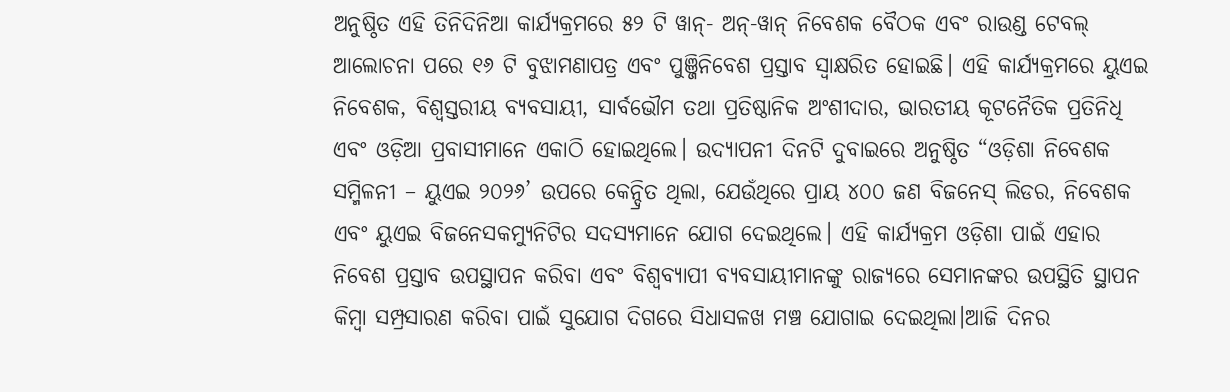ଅନୁଷ୍ଠିତ ଏହି ତିନିଦିନିଆ କାର୍ଯ୍ୟକ୍ରମରେ ୫୨ ଟି ୱାନ୍- ଅନ୍-ୱାନ୍ ନିବେଶକ ବୈଠକ ଏବଂ ରାଉଣ୍ଡ ଟେବଲ୍ ଆଲୋଚନା ପରେ ୧୬ ଟି ବୁଝାମଣାପତ୍ର ଏବଂ ପୁଞ୍ଜିନିବେଶ ପ୍ରସ୍ତାବ ସ୍ୱାକ୍ଷରିତ ହୋଇଛି। ଏହି କାର୍ଯ୍ୟକ୍ରମରେ ୟୁଏଇ ନିବେଶକ, ବିଶ୍ୱସ୍ତରୀୟ ବ୍ୟବସାୟୀ, ସାର୍ବଭୌମ ତଥା ପ୍ରତିଷ୍ଠାନିକ ଅଂଶୀଦାର, ଭାରତୀୟ କୂଟନୈତିକ ପ୍ରତିନିଧି ଏବଂ ଓଡ଼ିଆ ପ୍ରବାସୀମାନେ ଏକାଠି ହୋଇଥିଲେ। ଉଦ୍ଯାପନୀ ଦିନଟି ଦୁବାଇରେ ଅନୁଷ୍ଠିତ “ଓଡ଼ିଶା ନିବେଶକ ସମ୍ମିଳନୀ – ୟୁଏଇ ୨୦୨୬’ ଉପରେ କେନ୍ଦ୍ରିତ ଥିଲା, ଯେଉଁଥିରେ ପ୍ରାୟ ୪୦୦ ଜଣ ବିଜନେସ୍ ଲିଡର, ନିବେଶକ ଏବଂ ୟୁଏଇ ବିଜନେସକମ୍ୟୁନିଟିର ସଦସ୍ୟମାନେ ଯୋଗ ଦେଇଥିଲେ। ଏହି କାର୍ଯ୍ୟକ୍ରମ ଓଡ଼ିଶା ପାଇଁ ଏହାର ନିବେଶ ପ୍ରସ୍ତାବ ଉପସ୍ଥାପନ କରିବା ଏବଂ ବିଶ୍ୱବ୍ୟାପୀ ବ୍ୟବସାୟୀମାନଙ୍କୁ ରାଜ୍ୟରେ ସେମାନଙ୍କର ଉପସ୍ଥିତି ସ୍ଥାପନ କିମ୍ବା ସମ୍ପ୍ରସାରଣ କରିବା ପାଇଁ ସୁଯୋଗ ଦିଗରେ ସିଧାସଳଖ ମଞ୍ଚ ଯୋଗାଇ ଦେଇଥିଲା।ଆଜି ଦିନର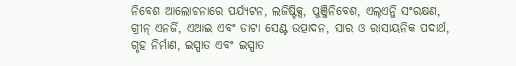ନିବେଶ ଆଲୋଚନାରେ ପର୍ଯ୍ୟଟନ, ଲଜିଷ୍ଟିକ୍ସ, ପୁଞ୍ଜିନିବେଶ, ଏଲ୍ଏନ୍ଜି ସଂରକ୍ଷଣ, ଗ୍ରୀନ୍ ଏନର୍ଜି, ଏଆଇ ଏବଂ ଡାଟା ସେଣ୍ଟ ଉତ୍ପାଦନ, ସାର ଓ ରାସାୟନିକ ପଦାର୍ଥ, ଗୃହ ନିର୍ମାଣ, ଇସ୍ପାତ ଏବଂ ଇସ୍ପାତ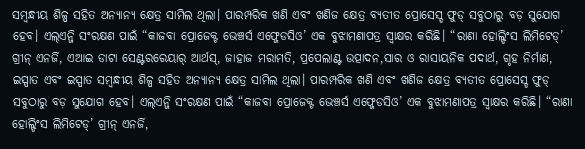ସମ୍ବନ୍ଧୀୟ ଶିଳ୍ପ ସହିତ ଅନ୍ୟାନ୍ୟ କ୍ଷେତ୍ର ସାମିଲ ଥିଲା। ପାରମ୍ପରିକ ଖଣି ଏବଂ ଖଣିଜ କ୍ଷେତ୍ର ବ୍ୟତୀତ ପ୍ରୋସେସ୍ଡ ଫୁଡ୍ ସବୁଠାରୁ ବଡ଼ ସୁଯୋଗ ହେବ। ଏଲ୍ଏନ୍ଜି ସଂରକ୍ଷଣ ପାଇଁ “କାଜବା ପ୍ରୋଜେକ୍ଟ ଭେଞ୍ଚର୍ସ ଏଫ୍ଜେଡସିଓ’ ଏକ ବୁଝାମଣାପତ୍ର ସ୍ୱାକ୍ଷର କରିଛି। “ରାଣା ହୋଲ୍ଡିଂସ ଲିମିଟେଡ୍’ ଗ୍ରୀନ୍ ଏନର୍ଜି, ଏଆଇ ଡାଟା ସେଣ୍ଟରରେୟାର୍ ଆର୍ଥସ୍, ଜାହାଜ ମରାମତି, ପ୍ରପେଲାଣ୍ଟ ଉତ୍ପାଦନ,ସାର ଓ ରାସାୟନିକ ପଦାର୍ଥ, ଗୃହ ନିର୍ମାଣ, ଇସ୍ପାତ ଏବଂ ଇସ୍ପାତ ସମ୍ବନ୍ଧୀୟ ଶିଳ୍ପ ସହିତ ଅନ୍ୟାନ୍ୟ କ୍ଷେତ୍ର ସାମିଲ ଥିଲା। ପାରମ୍ପରିକ ଖଣି ଏବଂ ଖଣିଜ କ୍ଷେତ୍ର ବ୍ୟତୀତ ପ୍ରୋସେସ୍ଡ ଫୁଡ୍ ସବୁଠାରୁ ବଡ଼ ସୁଯୋଗ ହେବ। ଏଲ୍ଏନ୍ଜି ସଂରକ୍ଷଣ ପାଇଁ “କାଜବା ପ୍ରୋଜେକ୍ଟ ଭେଞ୍ଚର୍ସ ଏଫ୍ଜେଡସିଓ’ ଏକ ବୁଝାମଣାପତ୍ର ସ୍ୱାକ୍ଷର କରିଛି। “ରାଣା ହୋଲ୍ଡିଂସ ଲିମିଟେଡ୍’ ଗ୍ରୀନ୍ ଏନର୍ଜି,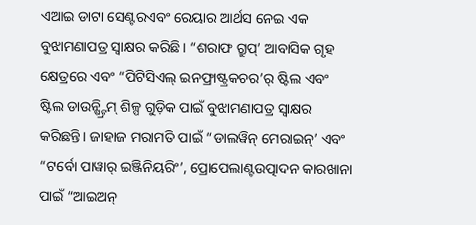ଏଆଇ ଡାଟା ସେଣ୍ଟରଏବଂ ରେୟାର ଆର୍ଥସ ନେଇ ଏକ ବୁଝାମଣାପତ୍ର ସ୍ୱାକ୍ଷର କରିଛି। “ଶରାଫ ଗ୍ରୁପ୍’ ଆବାସିକ ଗୃହ କ୍ଷେତ୍ରରେ ଏବଂ “ପିଟିସିଏଲ୍ ଇନଫ୍ରାଷ୍ଟ୍ରକଚର’ର୍ ଷ୍ଟିଲ ଏବଂ ଷ୍ଟିଲ ଡାଉନ୍ଷ୍ଟ୍ରିମ୍ ଶିଳ୍ପ ଗୁଡ଼ିକ ପାଇଁ ବୁଝାମଣାପତ୍ର ସ୍ୱାକ୍ଷର କରିଛନ୍ତି। ଜାହାଜ ମରାମତି ପାଇଁ “ଡାଲୱିନ୍ ମେରାଇନ୍’ ଏବଂ “ଟର୍ବୋ ପାୱାର୍ ଇଞ୍ଜିନିୟରିଂ’, ପ୍ରୋପେଲାଣ୍ଟଉତ୍ପାଦନ କାରଖାନା ପାଇଁ “ଆଇଅନ୍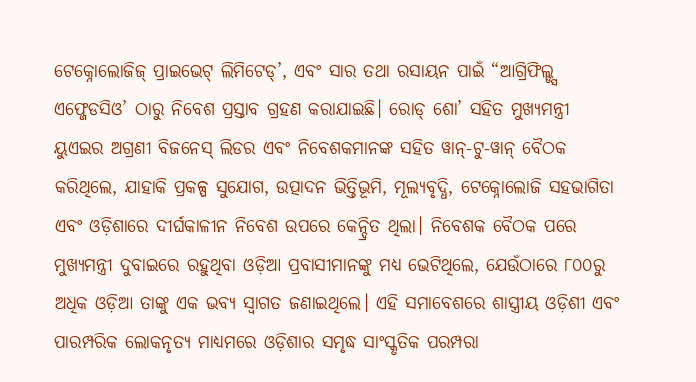ଟେକ୍ନୋଲୋଜିଜ୍ ପ୍ରାଇଭେଟ୍ ଲିମିଟେଡ୍’, ଏବଂ ସାର ତଥା ରସାୟନ ପାଇଁ “ଆଗ୍ରିଫିଲ୍ଡ୍ସ ଏଫ୍ଜେଡସିଓ’ ଠାରୁ ନିବେଶ ପ୍ରସ୍ତାବ ଗ୍ରହଣ କରାଯାଇଛି। ରୋଡ୍ ଶୋ’ ସହିତ ମୁଖ୍ୟମନ୍ତ୍ରୀ ୟୁଏଇର ଅଗ୍ରଣୀ ବିଜନେସ୍ ଲିଡର ଏବଂ ନିବେଶକମାନଙ୍କ ସହିତ ୱାନ୍-ଟୁ-ୱାନ୍ ବୈଠକ କରିଥିଲେ, ଯାହାକି ପ୍ରକଳ୍ପ ସୁଯୋଗ, ଉତ୍ପାଦନ ଭିତ୍ତିଭୂମି, ମୂଲ୍ୟବୃଦ୍ଧି, ଟେକ୍ନୋଲୋଜି ସହଭାଗିତା ଏବଂ ଓଡ଼ିଶାରେ ଦୀର୍ଘକାଳୀନ ନିବେଶ ଉପରେ କେନ୍ଦ୍ରିତ ଥିଲା। ନିବେଶକ ବୈଠକ ପରେ ମୁଖ୍ୟମନ୍ତ୍ରୀ ଦୁବାଇରେ ରହୁଥିବା ଓଡ଼ିଆ ପ୍ରବାସୀମାନଙ୍କୁ ମଧ୍ୟ ଭେଟିଥିଲେ, ଯେଉଁଠାରେ ୮୦୦ରୁ ଅଧିକ ଓଡ଼ିଆ ତାଙ୍କୁ ଏକ ଭବ୍ୟ ସ୍ୱାଗତ ଜଣାଇଥିଲେ। ଏହି ସମାବେଶରେ ଶାସ୍ତ୍ରୀୟ ଓଡ଼ିଶୀ ଏବଂ ପାରମ୍ପରିକ ଲୋକନୃତ୍ୟ ମାଧ୍ୟମରେ ଓଡ଼ିଶାର ସମୃଦ୍ଧ ସାଂସ୍କୃତିକ ପରମ୍ପରା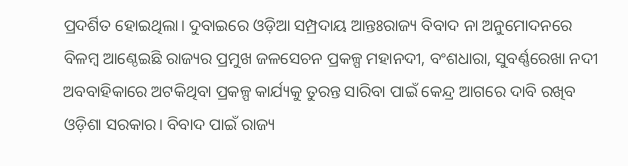ପ୍ରଦର୍ଶିତ ହୋଇଥିଲା। ଦୁବାଇରେ ଓଡ଼ିଆ ସମ୍ପ୍ରଦାୟ ଆନ୍ତଃରାଜ୍ୟ ବିବାଦ ନା ଅନୁମୋଦନରେ ବିଳମ୍ବ ଆଣ୍ଠେଇଛି ରାଜ୍ୟର ପ୍ରମୁଖ ଜଳସେଚନ ପ୍ରକଳ୍ପ ମହାନଦୀ, ବଂଶଧାରା, ସୁବର୍ଣ୍ଣରେଖା ନଦୀ ଅବବାହିକାରେ ଅଟକିଥିବା ପ୍ରକଳ୍ପ କାର୍ଯ୍ୟକୁ ତୁରନ୍ତ ସାରିବା ପାଇଁ କେନ୍ଦ୍ର ଆଗରେ ଦାବି ରଖିବ ଓଡ଼ିଶା ସରକାର। ବିବାଦ ପାଇଁ ରାଜ୍ୟ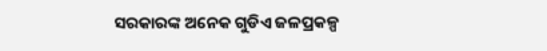ସରକାରଙ୍କ ଅନେକ ଗୁଡିଏ ଜଳପ୍ରକଳ୍ପ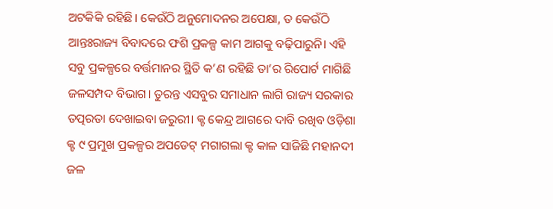ଅଟକିକି ରହିଛି। କେଉଁଠି ଅନୁମୋଦନର ଅପେକ୍ଷା, ତ କେଉଁଠି ଆନ୍ତଃରାଜ୍ୟ ବିବାଦରେ ଫଶି ପ୍ରକଳ୍ପ କାମ ଆଗକୁ ବଢ଼ିପାରୁନି। ଏହି ସବୁ ପ୍ରକଳ୍ପରେ ବର୍ତ୍ତମାନର ସ୍ଥିତି କ’ଣ ରହିଛି ତା’ର ରିପୋର୍ଟ ମାଗିଛି ଜଳସମ୍ପଦ ବିଭାଗ। ତୁରନ୍ତ ଏସବୁର ସମାଧାନ ଲାଗି ରାଜ୍ୟ ସରକାର ତତ୍ପରତା ଦେଖାଇବା ଜରୁରୀ। କ୍ଟ କେନ୍ଦ୍ର ଆଗରେ ଦାବି ରଖିବ ଓଡ଼ିଶା କ୍ଟ ୯ ପ୍ରମୁଖ ପ୍ରକଳ୍ପର ଅପଡେଟ୍ ମଗାଗଲା କ୍ଟ କାଳ ସାଜିଛି ମହାନଦୀ ଜଳ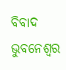ବିବାଦ ଭୁବନେଶ୍ୱର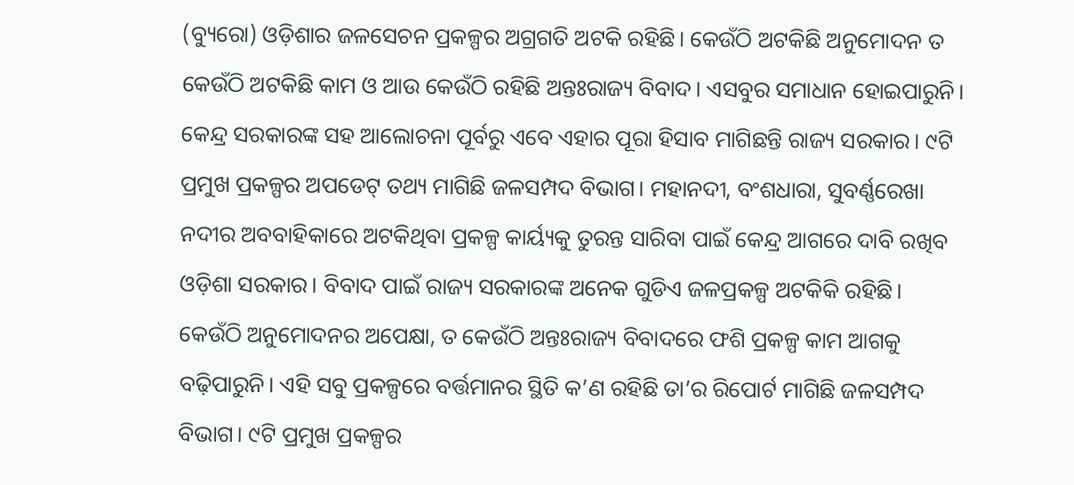(ବ୍ୟୁରୋ) ଓଡ଼ିଶାର ଜଳସେଚନ ପ୍ରକଳ୍ପର ଅଗ୍ରଗତି ଅଟକି ରହିଛି। କେଉଁଠି ଅଟକିଛି ଅନୁମୋଦନ ତ କେଉଁଠି ଅଟକିଛି କାମ ଓ ଆଉ କେଉଁଠି ରହିଛି ଅନ୍ତଃରାଜ୍ୟ ବିବାଦ। ଏସବୁର ସମାଧାନ ହୋଇପାରୁନି। କେନ୍ଦ୍ର ସରକାରଙ୍କ ସହ ଆଲୋଚନା ପୂର୍ବରୁ ଏବେ ଏହାର ପୂରା ହିସାବ ମାଗିଛନ୍ତି ରାଜ୍ୟ ସରକାର। ୯ଟି ପ୍ରମୁଖ ପ୍ରକଳ୍ପର ଅପଡେଟ୍ ତଥ୍ୟ ମାଗିଛି ଜଳସମ୍ପଦ ବିଭାଗ। ମହାନଦୀ, ବଂଶଧାରା, ସୁବର୍ଣ୍ଣରେଖା ନଦୀର ଅବବାହିକାରେ ଅଟକିଥିବା ପ୍ରକଳ୍ପ କାର୍ୟ୍ୟକୁ ତୁରନ୍ତ ସାରିବା ପାଇଁ କେନ୍ଦ୍ର ଆଗରେ ଦାବି ରଖିବ ଓଡ଼ିଶା ସରକାର। ବିବାଦ ପାଇଁ ରାଜ୍ୟ ସରକାରଙ୍କ ଅନେକ ଗୁଡିଏ ଜଳପ୍ରକଳ୍ପ ଅଟକିକି ରହିଛି। କେଉଁଠି ଅନୁମୋଦନର ଅପେକ୍ଷା, ତ କେଉଁଠି ଅନ୍ତଃରାଜ୍ୟ ବିବାଦରେ ଫଶି ପ୍ରକଳ୍ପ କାମ ଆଗକୁ ବଢ଼ିପାରୁନି। ଏହି ସବୁ ପ୍ରକଳ୍ପରେ ବର୍ତ୍ତମାନର ସ୍ଥିତି କ’ଣ ରହିଛି ତା’ର ରିପୋର୍ଟ ମାଗିଛି ଜଳସମ୍ପଦ ବିଭାଗ। ୯ଟି ପ୍ରମୁଖ ପ୍ରକଳ୍ପର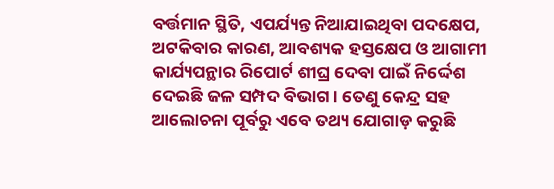ବର୍ତ୍ତମାନ ସ୍ଥିତି, ଏପର୍ଯ୍ୟନ୍ତ ନିଆଯାଇଥିବା ପଦକ୍ଷେପ, ଅଟକିବାର କାରଣ, ଆବଶ୍ୟକ ହସ୍ତକ୍ଷେପ ଓ ଆଗାମୀ କାର୍ଯ୍ୟପନ୍ଥାର ରିପୋର୍ଟ ଶୀଘ୍ର ଦେବା ପାଇଁ ନିର୍ଦ୍ଦେଶ ଦେଇଛି ଜଳ ସମ୍ପଦ ବିଭାଗ। ତେଣୁ କେନ୍ଦ୍ର ସହ ଆଲୋଚନା ପୂର୍ବରୁ ଏବେ ତଥ୍ୟ ଯୋଗାଡ଼ କରୁଛି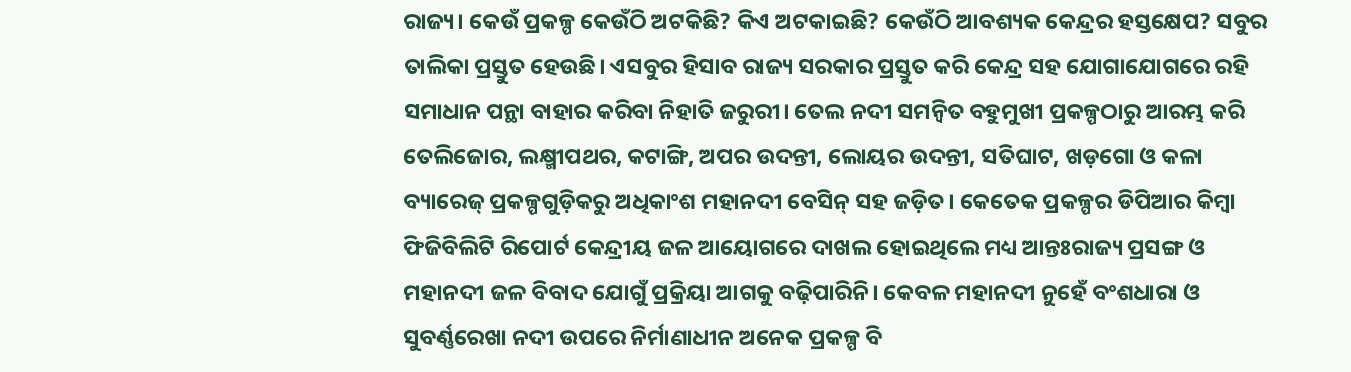ରାଜ୍ୟ। କେଉଁ ପ୍ରକଳ୍ପ କେଉଁଠି ଅଟକିଛି? କିଏ ଅଟକାଇଛି? କେଉଁଠି ଆବଶ୍ୟକ କେନ୍ଦ୍ରର ହସ୍ତକ୍ଷେପ? ସବୁର ତାଲିକା ପ୍ରସ୍ତୁତ ହେଉଛି। ଏସବୁର ହିସାବ ରାଜ୍ୟ ସରକାର ପ୍ରସ୍ତୁତ କରି କେନ୍ଦ୍ର ସହ ଯୋଗାଯୋଗରେ ରହି ସମାଧାନ ପନ୍ଥା ବାହାର କରିବା ନିହାତି ଜରୁରୀ। ତେଲ ନଦୀ ସମନ୍ୱିତ ବହୁମୁଖୀ ପ୍ରକଳ୍ପଠାରୁ ଆରମ୍ଭ କରି ତେଲିଜୋର, ଲକ୍ଷ୍ମୀପଥର, କଟାଙ୍ଗି, ଅପର ଉଦନ୍ତୀ, ଲୋୟର ଉଦନ୍ତୀ, ସତିଘାଟ, ଖଡ଼ଗୋ ଓ କଳା ବ୍ୟାରେଜ୍ ପ୍ରକଳ୍ପଗୁଡ଼ିକରୁ ଅଧିକାଂଶ ମହାନଦୀ ବେସିନ୍ ସହ ଜଡ଼ିତ। କେତେକ ପ୍ରକଳ୍ପର ଡିପିଆର କିମ୍ବା ଫିଜିବିଲିଟି ରିପୋର୍ଟ କେନ୍ଦ୍ରୀୟ ଜଳ ଆୟୋଗରେ ଦାଖଲ ହୋଇଥିଲେ ମଧ୍ୟ ଆନ୍ତଃରାଜ୍ୟ ପ୍ରସଙ୍ଗ ଓ ମହାନଦୀ ଜଳ ବିବାଦ ଯୋଗୁଁ ପ୍ରକ୍ରିୟା ଆଗକୁ ବଢ଼ିପାରିନି। କେବଳ ମହାନଦୀ ନୁହେଁ ବଂଶଧାରା ଓ ସୁବର୍ଣ୍ଣରେଖା ନଦୀ ଉପରେ ନିର୍ମାଣାଧୀନ ଅନେକ ପ୍ରକଳ୍ପ ବି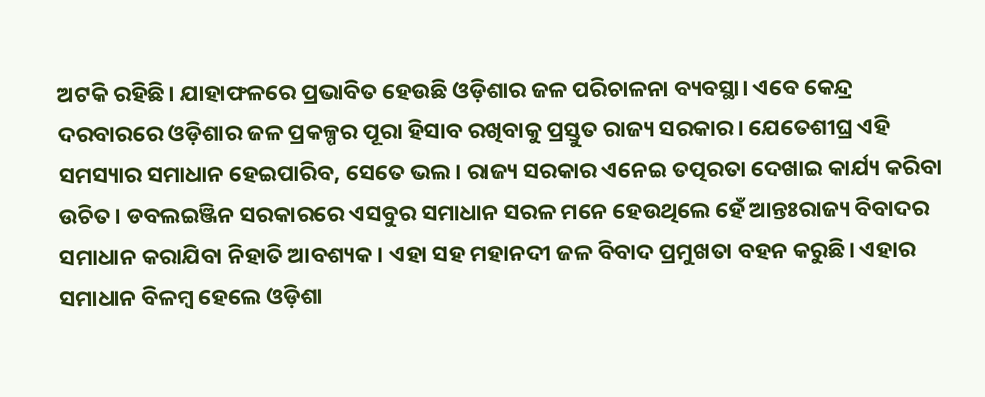ଅଟକି ରହିଛି। ଯାହାଫଳରେ ପ୍ରଭାବିତ ହେଉଛି ଓଡ଼ିଶାର ଜଳ ପରିଚାଳନା ବ୍ୟବସ୍ଥା। ଏବେ କେନ୍ଦ୍ର ଦରବାରରେ ଓଡ଼ିଶାର ଜଳ ପ୍ରକଳ୍ପର ପୂରା ହିସାବ ରଖିବାକୁ ପ୍ରସ୍ତୁତ ରାଜ୍ୟ ସରକାର। ଯେତେଶୀଘ୍ର ଏହି ସମସ୍ୟାର ସମାଧାନ ହେଇପାରିବ, ସେତେ ଭଲ। ରାଜ୍ୟ ସରକାର ଏନେଇ ତତ୍ପରତା ଦେଖାଇ କାର୍ଯ୍ୟ କରିବା ଉଚିତ। ଡବଲଇଞ୍ଜିନ ସରକାରରେ ଏସବୁର ସମାଧାନ ସରଳ ମନେ ହେଉଥିଲେ ହେଁ ଆନ୍ତଃରାଜ୍ୟ ବିବାଦର ସମାଧାନ କରାଯିବା ନିହାତି ଆବଶ୍ୟକ। ଏହା ସହ ମହାନଦୀ ଜଳ ବିବାଦ ପ୍ରମୁଖତା ବହନ କରୁଛି। ଏହାର ସମାଧାନ ବିଳମ୍ବ ହେଲେ ଓଡ଼ିଶା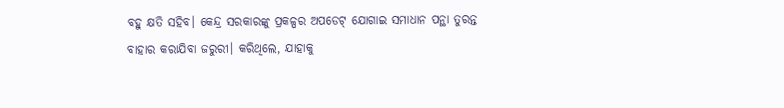ବହୁ କ୍ଷତି ସହିବ। କେନ୍ଦ୍ର ସରକାରଙ୍କୁ ପ୍ରକଳ୍ପର ଅପଡେଟ୍ ଯୋଗାଇ ସମାଧାନ ପନ୍ଥା ତୁରନ୍ତ ବାହାର କରାଯିବା ଜରୁରୀ। କରିଥିଲେ, ଯାହାକୁ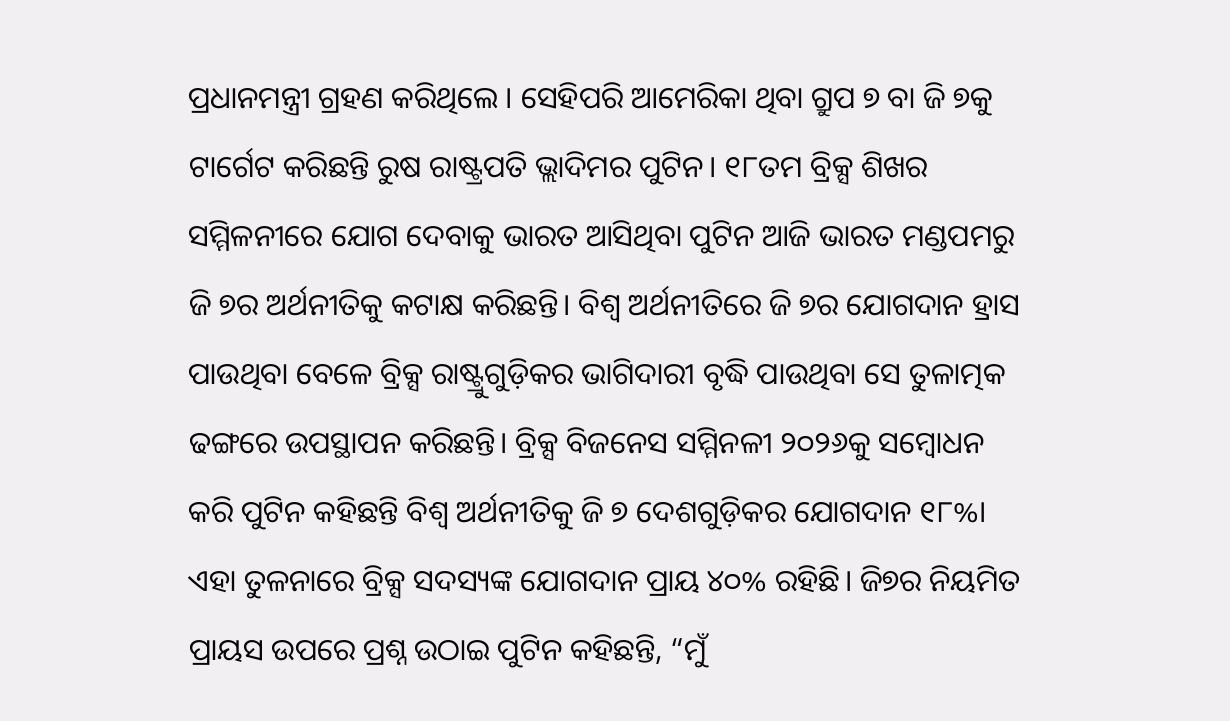ପ୍ରଧାନମନ୍ତ୍ରୀ ଗ୍ରହଣ କରିଥିଲେ । ସେହିପରି ଆମେରିକା ଥିବା ଗ୍ରୁପ ୭ ବା ଜି ୭କୁ ଟାର୍ଗେଟ କରିଛନ୍ତି ରୁଷ ରାଷ୍ଟ୍ରପତି ଭ୍ଲାଦିମର ପୁଟିନ। ୧୮ତମ ବ୍ରିକ୍ସ ଶିଖର ସମ୍ମିଳନୀରେ ଯୋଗ ଦେବାକୁ ଭାରତ ଆସିଥିବା ପୁଟିନ ଆଜି ଭାରତ ମଣ୍ଡପମରୁ ଜି ୭ର ଅର୍ଥନୀତିକୁ କଟାକ୍ଷ କରିଛନ୍ତି। ବିଶ୍ୱ ଅର୍ଥନୀତିରେ ଜି ୭ର ଯୋଗଦାନ ହ୍ରାସ ପାଉଥିବା ବେଳେ ବ୍ରିକ୍ସ ରାଷ୍ଟ୍ରୁଗୁଡ଼ିକର ଭାଗିଦାରୀ ବୃଦ୍ଧି ପାଉଥିବା ସେ ତୁଳାତ୍ମକ ଢଙ୍ଗରେ ଉପସ୍ଥାପନ କରିଛନ୍ତି। ବ୍ରିକ୍ସ ବିଜନେସ ସମ୍ମିନଳୀ ୨୦୨୬କୁ ସମ୍ବୋଧନ କରି ପୁଟିନ କହିଛନ୍ତି ବିଶ୍ୱ ଅର୍ଥନୀତିକୁ ଜି ୭ ଦେଶଗୁଡ଼ିକର ଯୋଗଦାନ ୧୮%। ଏହା ତୁଳନାରେ ବ୍ରିକ୍ସ ସଦସ୍ୟଙ୍କ ଯୋଗଦାନ ପ୍ରାୟ ୪୦% ରହିଛି। ଜି୭ର ନିୟମିତ ପ୍ରାୟସ ଉପରେ ପ୍ରଶ୍ନ ଉଠାଇ ପୁଟିନ କହିଛନ୍ତି, “ମୁଁ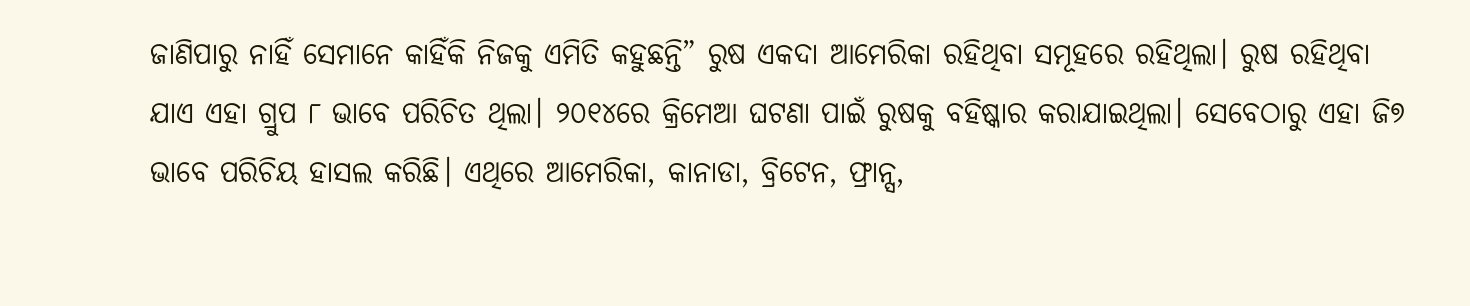ଜାଣିପାରୁ ନାହିଁ ସେମାନେ କାହିଁକି ନିଜକୁ ଏମିତି କହୁଛନ୍ତି” ରୁଷ ଏକଦା ଆମେରିକା ରହିଥିବା ସମୂହରେ ରହିଥିଲା। ରୁଷ ରହିଥିବା ଯାଏ ଏହା ଗ୍ରୁପ ୮ ଭାବେ ପରିଚିତ ଥିଲା। ୨୦୧୪ରେ କ୍ରିମେଆ ଘଟଣା ପାଇଁ ରୁଷକୁ ବହିଷ୍କାର କରାଯାଇଥିଲା। ସେବେଠାରୁ ଏହା ଜି୭ ଭାବେ ପରିଚିୟ ହାସଲ କରିଛି। ଏଥିରେ ଆମେରିକା, କାନାଡା, ବ୍ରିଟେନ, ଫ୍ରାନ୍ସ,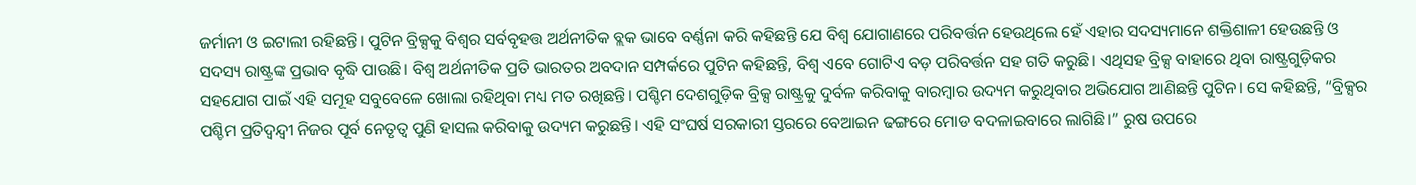ଜର୍ମାନୀ ଓ ଇଟାଲୀ ରହିଛନ୍ତି। ପୁଟିନ ବ୍ରିକ୍ସକୁ ବିଶ୍ୱର ସର୍ବବୃହତ୍ତ ଅର୍ଥନୀତିକ ବ୍ଲକ ଭାବେ ବର୍ଣ୍ଣନା କରି କହିଛନ୍ତି ଯେ ବିଶ୍ୱ ଯୋଗାଣରେ ପରିବର୍ତ୍ତନ ହେଉଥିଲେ ହେଁ ଏହାର ସଦସ୍ୟମାନେ ଶକ୍ତିଶାଳୀ ହେଉଛନ୍ତି ଓ ସଦସ୍ୟ ରାଷ୍ଟ୍ରଙ୍କ ପ୍ରଭାବ ବୃଦ୍ଧି ପାଉଛି। ବିଶ୍ୱ ଅର୍ଥନୀତିକ ପ୍ରତି ଭାରତର ଅବଦାନ ସମ୍ପର୍କରେ ପୁଟିନ କହିଛନ୍ତି, ବିଶ୍ୱ ଏବେ ଗୋଟିଏ ବଡ଼ ପରିବର୍ତ୍ତନ ସହ ଗତି କରୁଛି। ଏଥିସହ ବ୍ରିକ୍ସ ବାହାରେ ଥିବା ରାଷ୍ଟ୍ରଗୁଡ଼ିକର ସହଯୋଗ ପାଇଁ ଏହି ସମୂହ ସବୁବେଳେ ଖୋଲା ରହିଥିବା ମଧ୍ୟ ମତ ରଖିଛନ୍ତି। ପଶ୍ଚିମ ଦେଶଗୁଡ଼ିକ ବ୍ରିକ୍ସ ରାଷ୍ଟ୍ରକୁ ଦୁର୍ବଳ କରିବାକୁ ବାରମ୍ବାର ଉଦ୍ୟମ କରୁଥିବାର ଅଭିଯୋଗ ଆଣିଛନ୍ତି ପୁଟିନ। ସେ କହିଛନ୍ତି, “ବ୍ରିକ୍ସର ପଶ୍ଚିମ ପ୍ରତିଦ୍ୱନ୍ଦ୍ୱୀ ନିଜର ପୂର୍ବ ନେତୃତ୍ୱ ପୁଣି ହାସଲ କରିବାକୁ ଉଦ୍ୟମ କରୁଛନ୍ତି। ଏହି ସଂଘର୍ଷ ସରକାରୀ ସ୍ତରରେ ବେଆଇନ ଢଙ୍ଗରେ ମୋଡ ବଦଳାଇବାରେ ଲାଗିଛି।” ରୁଷ ଉପରେ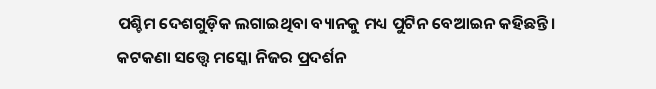ପଶ୍ଚିମ ଦେଶଗୁଡ଼ିକ ଲଗାଇଥିବା ବ୍ୟାନକୁ ମଧ୍ୟ ପୁଟିନ ବେଆଇନ କହିଛନ୍ତି। କଟକଣା ସତ୍ତ୍ୱେ ମସ୍କୋ ନିଜର ପ୍ରଦର୍ଶନ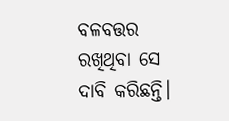ବଳବତ୍ତର ରଖିଥିବା ସେ ଦାବି କରିଛନ୍ତି।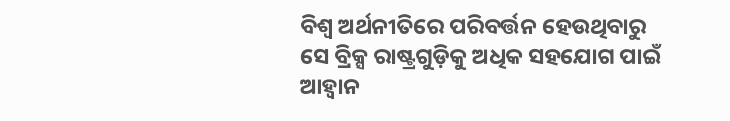ବିଶ୍ୱ ଅର୍ଥନୀତିରେ ପରିବର୍ତ୍ତନ ହେଉଥିବାରୁ ସେ ବ୍ରିକ୍ସ ରାଷ୍ଟ୍ରଗୁଡ଼ିକୁ ଅଧିକ ସହଯୋଗ ପାଇଁ ଆହ୍ୱାନ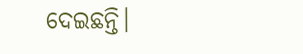ଦେଇଛନ୍ତି।